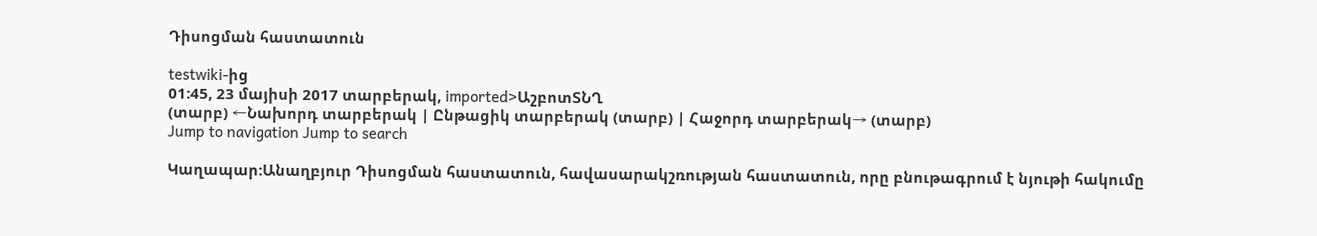Դիսոցման հաստատուն

testwiki-ից
01:45, 23 մայիսի 2017 տարբերակ, imported>ԱշբոտՏՆՂ
(տարբ) ←Նախորդ տարբերակ | Ընթացիկ տարբերակ (տարբ) | Հաջորդ տարբերակ→ (տարբ)
Jump to navigation Jump to search

Կաղապար:Անաղբյուր Դիսոցման հաստատուն, հավասարակշռության հաստատուն, որը բնութագրում է նյութի հակումը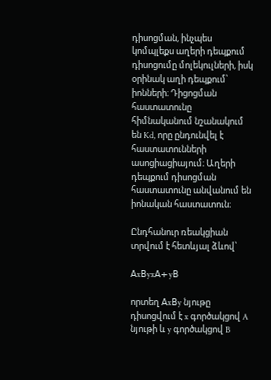դիսոցման, ինչպես կոմպլեքս աղերի դեպքում դիսոցումը մոլեկուլների, իսկ օրինակ աղի դեպքում՝ իոնների։ Դիցոցման հաստատունը հիմնականում նշանակում են Kd, որը ընդունվել է հաստատունների ասոցիացիայում։ Աղերի դեպքում դիսոցման հաստատունը անվանում են իոնական հաստատուն։

Ընդհանուր ռեակցիան տրվում է հետևյալ ձևով՝

𝖠x𝖡yx𝖠+y𝖡

որտեղ 𝖠x𝖡y նյութը դիսոցվում է x գործակցով A նյութի և y գործակցով B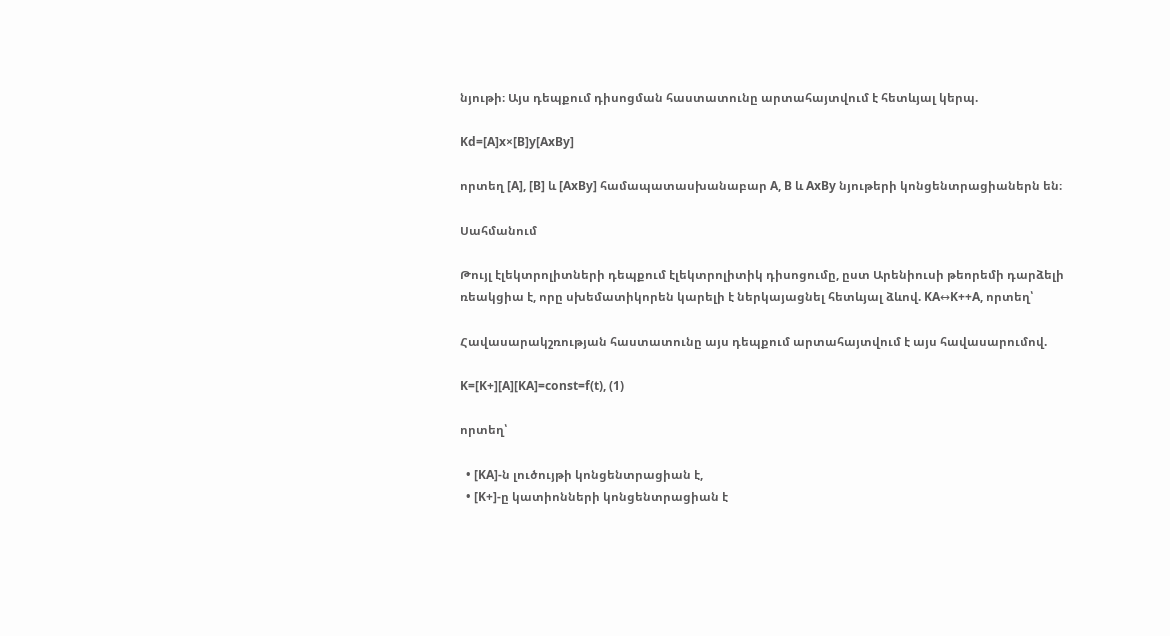նյութի։ Այս դեպքում դիսոցման հաստատունը արտահայտվում է հետևյալ կերպ.

Kd=[A]x×[B]y[AxBy]

որտեղ [A], [B] և [AxBy] համապատասխանաբար A, B և AxBy նյութերի կոնցենտրացիաներն են։

Սահմանում

Թույլ էլեկտրոլիտների դեպքում էլեկտրոլիտիկ դիսոցումը, ըստ Արենիուսի թեորեմի դարձելի ռեակցիա է, որը սխեմատիկորեն կարելի է ներկայացնել հետևյալ ձևով. KA↔K++A, որտեղ՝

Հավասարակշռության հաստատունը այս դեպքում արտահայտվում է այս հավասարումով.

K=[K+][A][KA]=const=f(t), (1)

որտեղ՝

  • [KA]-ն լուծույթի կոնցենտրացիան է,
  • [K+]-ը կատիոնների կոնցենտրացիան է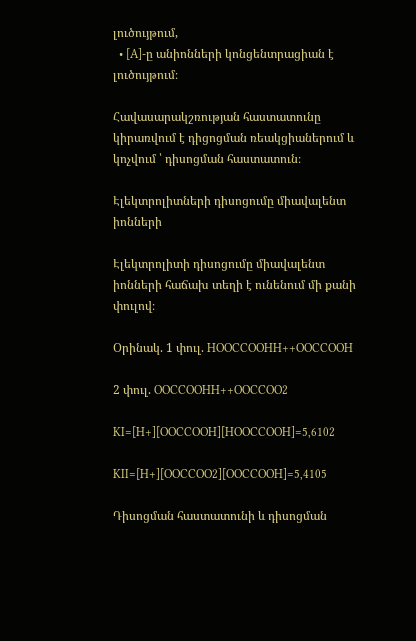լուծույթում,
  • [A]-ը անիոնների կոնցենտրացիան է լուծույթում։

Հավասարակշռության հաստատունը կիրառվում է դիցոցման ռեակցիաներում և կոչվում ՝ դիսոցման հաստատուն։

Էլեկտրոլիտների դիսոցումը միավալենտ իոնների

Էլեկտրոլիտի դիսոցումը միավալենտ իոնների հաճախ տեղի է ունենում մի քանի փուլով։

Օրինակ. 1 փուլ. HOOCCOOHH++OOCCOOH

2 փուլ. OOCCOOHH++OOCCOO2

KI=[H+][OOCCOOH][HOOCCOOH]=5,6102

KII=[H+][OOCCOO2][OOCCOOH]=5,4105

Դիսոցման հաստատունի և դիսոցման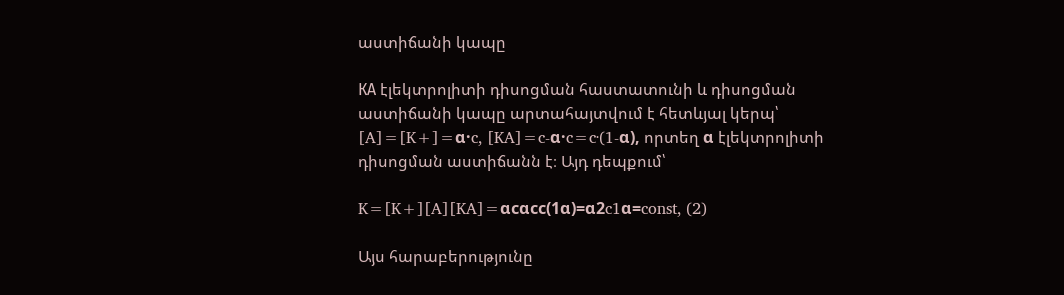աստիճանի կապը

КА էլեկտրոլիտի դիսոցման հաստատունի և դիսոցման աստիճանի կապը արտահայտվում է հետևյալ կերպ՝ [A]=[K+]=α·c, [KA]=c-α·c=c·(1-α), որտեղ α էլեկտրոլիտի դիսոցման աստիճանն է։ Այդ դեպքում՝

K=[K+][A][KA]=αcαcc(1α)=α2c1α=const, (2)

Այս հարաբերությունը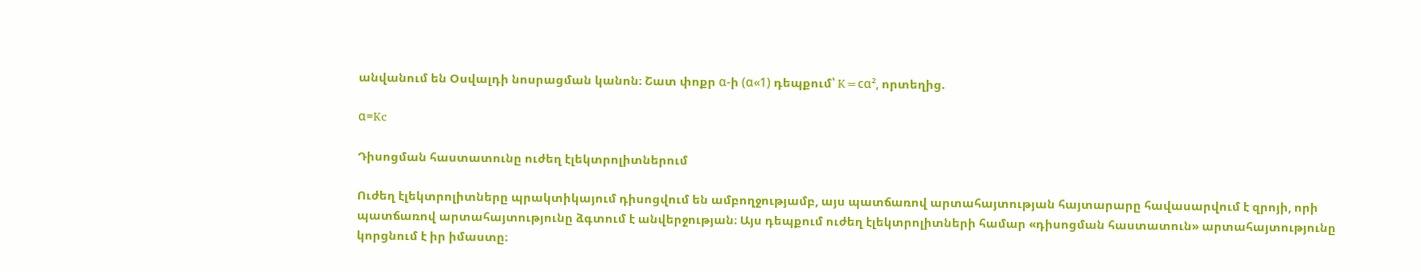անվանում են Օսվալդի նոսրացման կանոն։ Շատ փոքր α-ի (α«1) դեպքում՝ K=cα², որտեղից.

α=Kc

Դիսոցման հաստատունը ուժեղ էլեկտրոլիտներում

Ուժեղ էլեկտրոլիտները պրակտիկայում դիսոցվում են ամբողջությամբ, այս պատճառով արտահայտության հայտարարը հավասարվում է զրոյի, որի պատճառով արտահայտությունը ձգտում է անվերջության։ Այս դեպքում ուժեղ էլեկտրոլիտների համար «դիսոցման հաստատուն» արտահայտությունը կորցնում է իր իմաստը։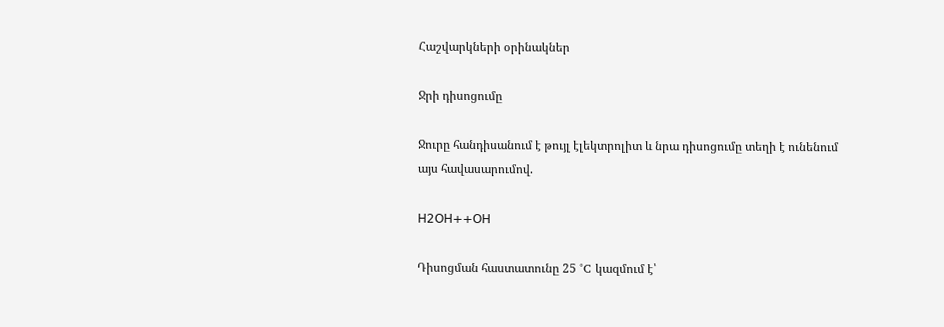Հաշվարկների օրինակներ

Ջրի դիսոցումը

Ջուրը հանդիսանում է թույլ էլեկտրոլիտ և նրա դիսոցումը տեղի է ունենում այս հավասարումով.

𝖧2𝖮𝖧++𝖮𝖧

Դիսոցման հաստատունը 25 °C կազմում է՝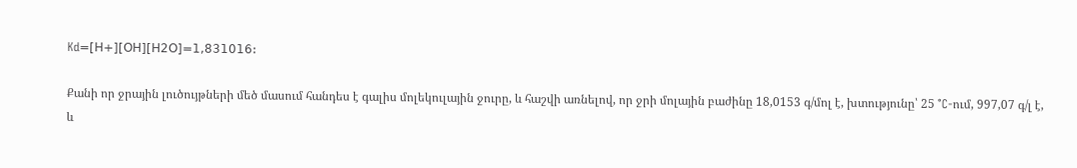Kd=[𝖧+][𝖮𝖧][𝖧𝟤𝖮]=1,831016:

Քանի որ ջրային լուծույթների մեծ մասում հանդես է գալիս մոլեկուլային ջուրը, և հաշվի առնելով, որ ջրի մոլային բաժինը 18,0153 գ/մոլ է, խտությունը՝ 25 °C-ում, 997,07 գ/լ է, և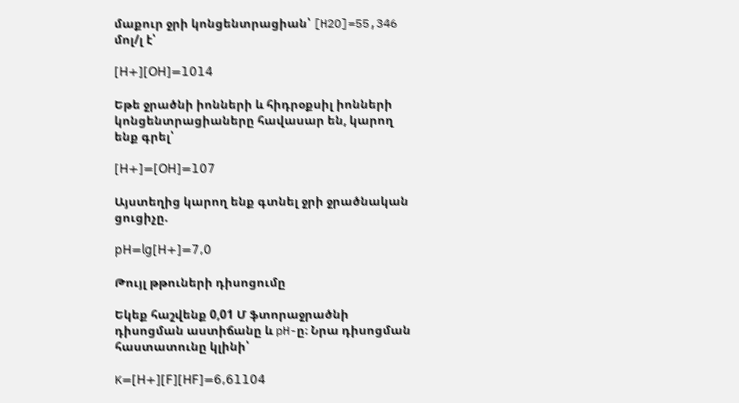մաքուր ջրի կոնցենտրացիան՝ [H2O]=55,346 մոլ/լ է՝

[𝖧+][𝖮𝖧]=1014

Եթե ջրածնի իոնների և հիդրօքսիլ իոնների կոնցենտրացիաները հավասար են, կարող ենք գրել՝

[𝖧+]=[𝖮𝖧]=107

Այստեղից կարող ենք գտնել ջրի ջրածնական ցուցիչը.

𝗉𝖧=𝗅𝗀[𝖧+]=7,0

Թույլ թթուների դիսոցումը

Եկեք հաշվենք 0,01 Մ ֆտորաջրածնի դիսոցման աստիճանը և pH-ը։ Նրա դիսոցման հաստատունը կլինի՝

K=[𝖧+][𝖥][𝖧𝖥]=6,61104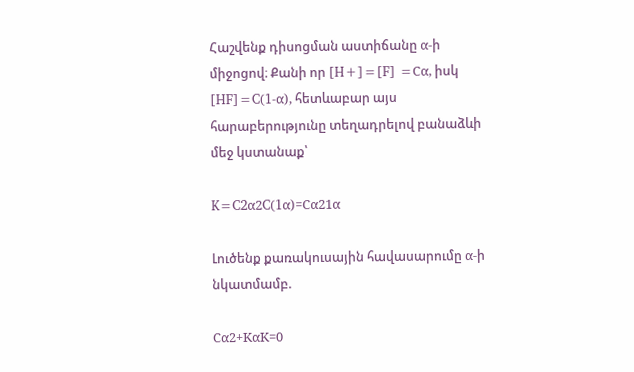Հաշվենք դիսոցման աստիճանը α-ի միջոցով։ Քանի որ [H+]=[F] =Cα, իսկ [HF]=C(1-α), հետևաբար այս հարաբերությունը տեղադրելով բանաձևի մեջ կստանաք՝

K=C2α2C(1α)=Cα21α

Լուծենք քառակուսային հավասարումը α-ի նկատմամբ.

Cα2+KαK=0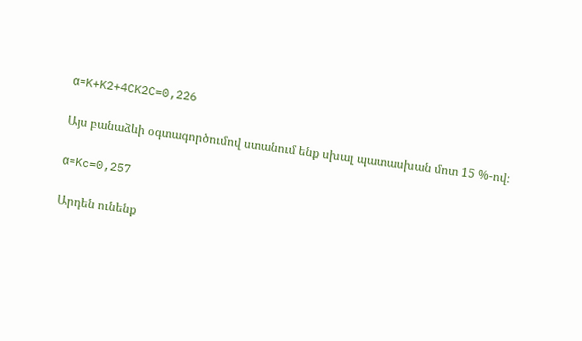α=K+K2+4CK2C=0,226

Այս բանաձևի օգտագործումով ստանում ենք սխալ պատասխան մոտ 15 %-ով։

α=Kc=0,257

Արդեն ունենք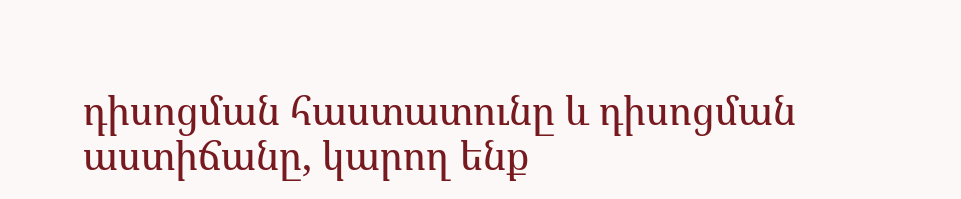դիսոցման հաստատունը և դիսոցման աստիճանը, կարող ենք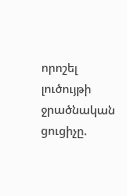որոշել լուծույթի ջրածնական ցուցիչը.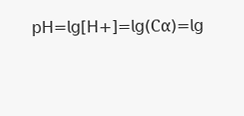𝗉𝖧=𝗅𝗀[𝖧+]=𝗅𝗀(Cα)=𝗅𝗀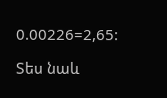0.00226=2,65:

Տես նաև